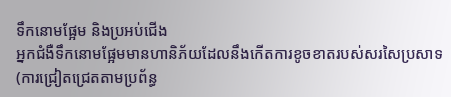ទឹកនោមផ្អែម និងប្រអប់ជើង
អ្នកជំងឺទឹកនោមផ្អែមមានហានិភ័យដែលនឹងកើតការខូចខាតរបស់សរសៃប្រសាទ
(ការជ្រៀតជ្រេតតាមប្រព័ន្ធ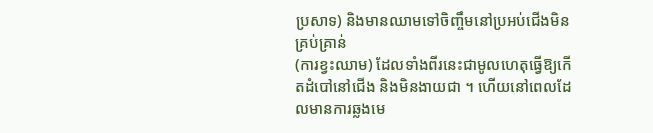ប្រសាទ) និងមានឈាមទៅចិញ្ចឹមនៅប្រអប់ជើងមិនគ្រប់គ្រាន់
(ការខ្វះឈាម) ដែលទាំងពីរនេះជាមូលហេតុធ្វើឱ្យកើតដំបៅនៅជើង និងមិនងាយជា ។ ហើយនៅពេលដែលមានការឆ្លងមេ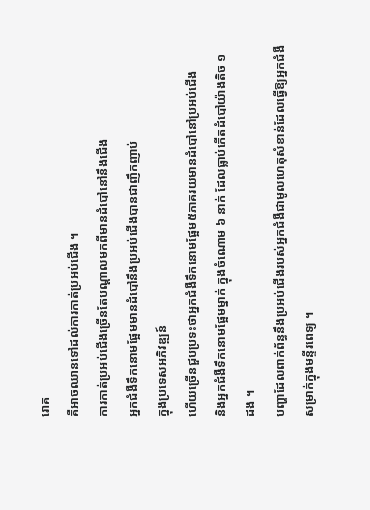រោគ
គឺអាចឈានទៅដល់ការកាត់ប្រអប់ជើង ។
ការកាត់ប្រអប់ជើងច្រើនតែបណ្តាលមកពីមានដំបៅនៅនឹងជើង
អ្នកជំងឺទឹកនោមផ្អែមមានដំបៅនឹងប្រអប់ជើងបានជាញឹកញាប់
ក្នុងប្រទេសអភិវឌ្ឍន៍
ហើយច្រើនជួបប្រទះថាអ្នកជំងឺទឹកនោមផ្អែម៥ភាគរយមានដំបៅនៅប្រអប់ជើង
និងអ្នកជំងឺទឹកនោមផ្អែមម្នាក់ ក្នុងចំណោម ៦ នាក់ ដែលធ្លាប់កើតដំបៅយ៉ាងតិច ១ ដង ។
បញ្ហាដែលពាក់ព័ន្ធនឹងប្រអប់ជើងរបស់អ្នកជំងឺជាមូលហេតុសំខាន់ដែលធ្វើឱ្យអ្នកជំងឺ
សម្រាក់ក្នុងមន្ទីរពេទ្យ ។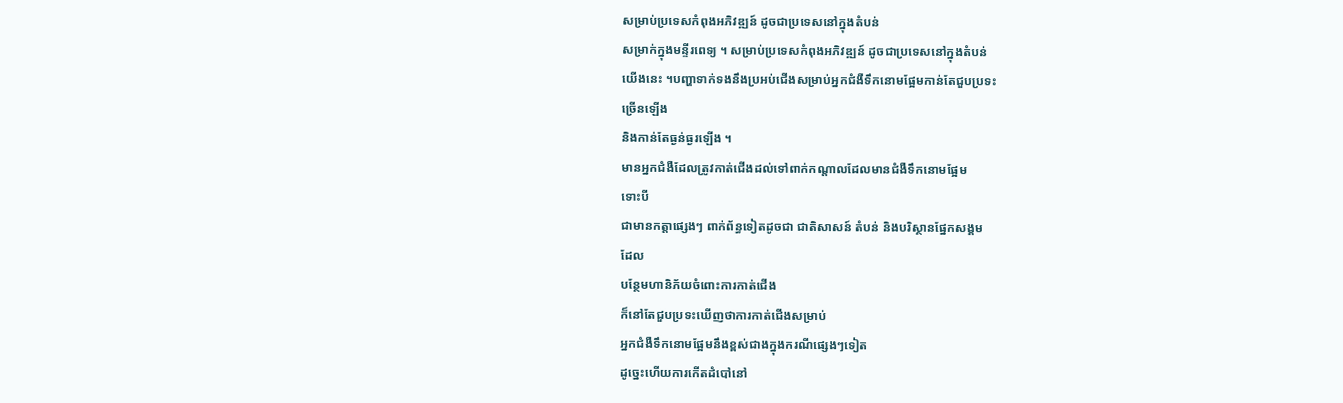សម្រាប់ប្រទេសកំពុងអភិវឌ្ឍន៍ ដូចជាប្រទេសនៅក្នុងតំបន់
សម្រាក់ក្នុងមន្ទីរពេទ្យ ។ សម្រាប់ប្រទេសកំពុងអភិវឌ្ឍន៍ ដូចជាប្រទេសនៅក្នុងតំបន់
យើងនេះ ។បញ្ហាទាក់ទងនឹងប្រអប់ជើងសម្រាប់អ្នកជំងឺទឹកនោមផ្អែមកាន់តែជួបប្រទះ
ច្រើនឡើង
និងកាន់តែធ្ងន់ធ្ងរឡើង ។
មានអ្នកជំងឺដែលត្រូវកាត់ជើងដល់ទៅពាក់កណ្តាលដែលមានជំងឺទឹកនោមផ្អែម
ទោះបី
ជាមានកត្តាផ្សេងៗ ពាក់ព័ន្ធទៀតដូចជា ជាតិសាសន៍ តំបន់ និងបរិស្ថានផ្នែកសង្គម
ដែល
បន្ថែមហានិភ័យចំពោះការកាត់ជើង
ក៏នៅតែជួបប្រទះឃើញថាការកាត់ជើងសម្រាប់
អ្នកជំងឺទឹកនោមផ្អែមនឹងខ្ពស់ជាងក្នុងករណីផ្សេងៗទៀត
ដូច្នេះហើយការកើតដំបៅនៅ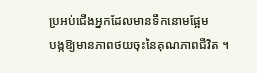ប្រអប់ជើងអ្នកដែលមានទឹកនោមផ្អែម
បង្កឱ្យមានភាពថយចុះនៃគុណភាពជីវិត ។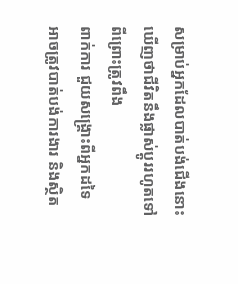សម្រាប់អ្នកដែលបាត់បង់ជើងនោះ
ឃើញថាជីវិតនឹងផ្លាស់ប្តូររហូតទៅ ពីព្រោះត្រូវពឹង
ពាក់ការ ជួយសង្គ្រោះពីអ្នកដទៃ
អាចត្រូវបាត់បង់ការងារ និងស្ថិត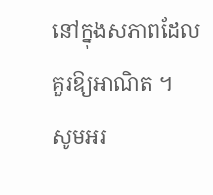នៅក្នុងសភាពដែល
គួរឱ្យអាណិត ។
សូមអរ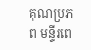គុណប្រភព មន្ទីរពេ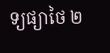ទ្យផ្យាថៃ ២